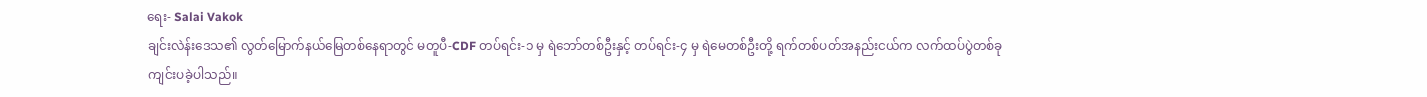ရေး- Salai Vakok
ချင်းလဲန်းဒေသ၏ လွတ်မြောက်နယ်မြေတစ်နေရာတွင် မတူပီ-CDF တပ်ရင်း-၁ မှ ရဲဘော်တစ်ဦးနှင့် တပ်ရင်း-၄ မှ ရဲမေတစ်ဦးတို့ ရက်တစ်ပတ်အနည်းငယ်က လက်ထပ်ပွဲတစ်ခု ကျင်းပခဲ့ပါသည်။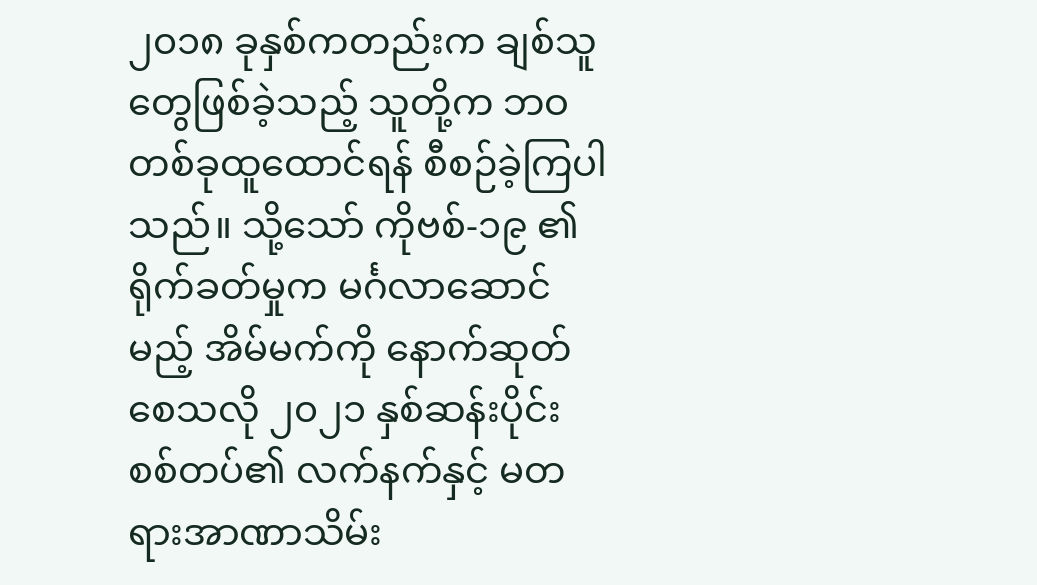၂၀၁၈ ခုနှစ်ကတည်းက ချစ်သူတွေဖြစ်ခဲ့သည့် သူတို့က ဘဝတစ်ခုထူထောင်ရန် စီစဉ်ခဲ့ကြပါသည်။ သို့သော် ကိုဗစ်-၁၉ ၏ ရိုက်ခတ်မှုက မင်္ဂလာဆောင်မည့် အိမ်မက်ကို နောက်ဆုတ်စေသလို ၂၀၂၁ နှစ်ဆန်းပိုင်း စစ်တပ်၏ လက်နက်နှင့် မတရားအာဏာသိမ်း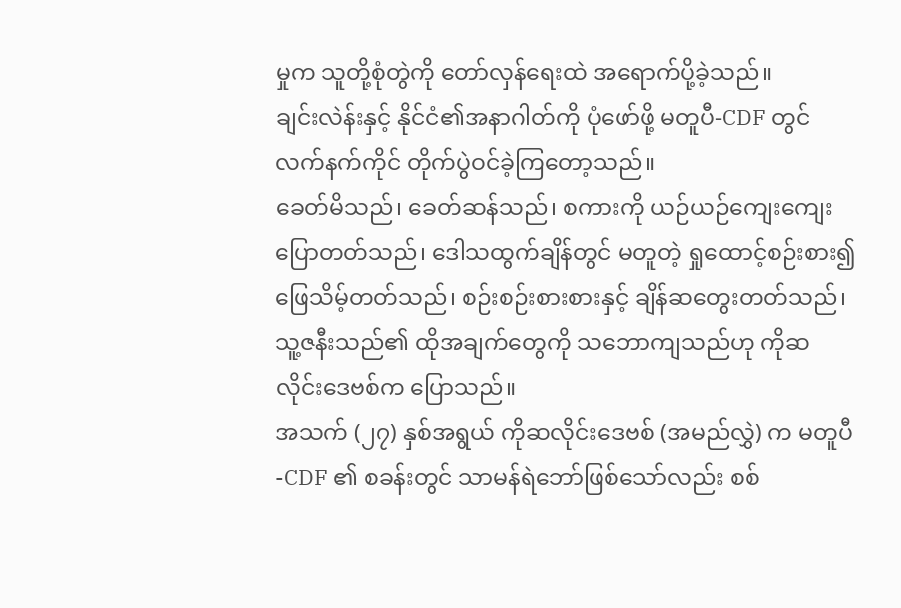မှုက သူတို့စုံတွဲကို တော်လှန်ရေးထဲ အရောက်ပို့ခဲ့သည်။
ချင်းလဲန်းနှင့် နိုင်ငံ၏အနာဂါတ်ကို ပုံဖော်ဖို့ မတူပီ-CDF တွင် လက်နက်ကိုင် တိုက်ပွဲဝင်ခဲ့ကြတော့သည်။
ခေတ်မိသည်၊ ခေတ်ဆန်သည်၊ စကားကို ယဉ်ယဉ်ကျေးကျေးပြောတတ်သည်၊ ဒေါသထွက်ချိန်တွင် မတူတဲ့ ရှုထောင့်စဉ်းစား၍ ဖြေသိမ့်တတ်သည်၊ စဉ်းစဉ်းစားစားနှင့် ချိန်ဆတွေးတတ်သည်၊ သူ့ဇနီးသည်၏ ထိုအချက်တွေကို သဘောကျသည်ဟု ကိုဆလိုင်းဒေဗစ်က ပြောသည်။
အသက် (၂၇) နှစ်အရွယ် ကိုဆလိုင်းဒေဗစ် (အမည်လွှဲ) က မတူပီ-CDF ၏ စခန်းတွင် သာမန်ရဲဘော်ဖြစ်သော်လည်း စစ်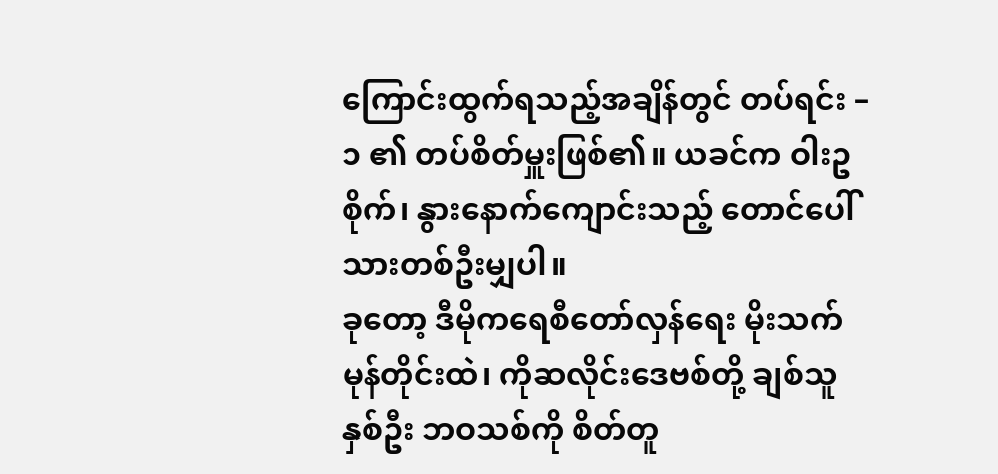ကြောင်းထွက်ရသည့်အချိန်တွင် တပ်ရင်း – ၁ ၏ တပ်စိတ်မှူးဖြစ်၏။ ယခင်က ဝါးဥစိုက်၊ နွားနောက်ကျောင်းသည့် တောင်ပေါ်သားတစ်ဦးမျှပါ။
ခုတော့ ဒီမိုကရေစီတော်လှန်ရေး မိုးသက်မုန်တိုင်းထဲ၊ ကိုဆလိုင်းဒေဗစ်တို့ ချစ်သူနှစ်ဦး ဘဝသစ်ကို စိတ်တူ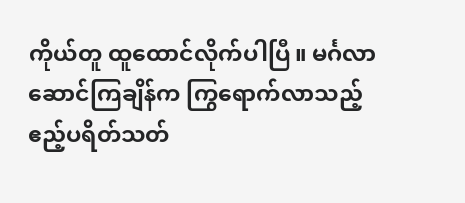ကိုယ်တူ ထူထောင်လိုက်ပါပြီ။ မင်္ဂလာဆောင်ကြချိန်က ကြွရောက်လာသည့် ဧည့်ပရိတ်သတ်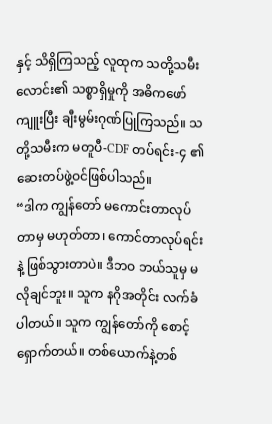နှင့် သိရှိကြသည့် လူထုက သတို့သမီးလောင်း၏ သစ္စာရှိမှုကို အဓိကဖော်ကျူးပြီး ချီးမွမ်းဂုဏ်ပြုကြသည်။ သတို့သမီးက မတူပီ-CDF တပ်ရင်း-၄ ၏ ဆေးတပ်ဖွဲ့ဝင်ဖြစ်ပါသည်။
“ဒါက ကျွန်တော် မကောင်းတာလုပ်တာမှ မဟုတ်တာ၊ ကောင်တာလုပ်ရင်းနဲ့ ဖြစ်သွားတာပဲ။ ဒီဘဝ ဘယ်သူမှ မလိုချင်ဘူး။ သူက နဂိုအတိုင်း လက်ခံပါတယ်။ သူက ကျွန်တော်ကို စောင့်ရှောက်တယ်။ တစ်ယောက်နဲ့တစ်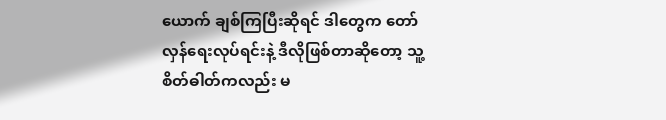ယောက် ချစ်ကြပြီးဆိုရင် ဒါတွေက တော်လှန်ရေးလုပ်ရင်းနဲ့ ဒီလိုဖြစ်တာဆိုတော့ သူ့စိတ်ဓါတ်ကလည်း မ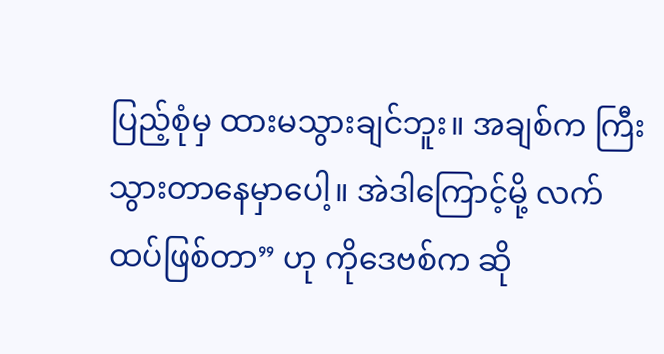ပြည့်စုံမှ ထားမသွားချင်ဘူး။ အချစ်က ကြီးသွားတာနေမှာပေါ့။ အဲဒါကြောင့်မို့ လက်ထပ်ဖြစ်တာ” ဟု ကိုဒေဗစ်က ဆို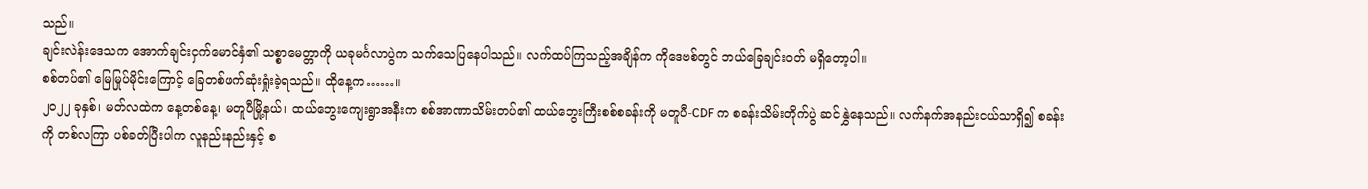သည်။
ချင်းလဲန်းဒေသက အောက်ချင်းငှက်မောင်နှံ၏ သစ္စာမေတ္တာကို ယခုမင်္ဂလာပွဲက သက်သေပြနေပါသည်။ လက်ထပ်ကြသည့်အချိန်က ကိုဒေဗစ်တွင် ဘယ်ခြေချင်းဝတ် မရှိတော့ပါ။
စစ်တပ်၏ မြေမြုပ်မိုင်းကြောင့် ခြေတစ်ဖက်ဆုံးရှုံးခဲ့ရသည်။ ထိုနေ့က……။
၂၀၂၂ ခုနှစ်၊ မတ်လထဲက နေ့တစ်နေ့၊ မတူပီမြို့နယ်၊ ထယ်ဘွေးကျေးရွာအနီးက စစ်အာဏာသိမ်းတပ်၏ ထယ်ဘွေးကြီးစစ်စခန်းကို မတူပီ-CDF က စခန်းသိမ်းတိုက်ပွဲ ဆင်နွှဲနေသည်။ လက်နက်အနည်းငယ်သာရှိ၍ စခန်းကို တစ်လကြာ ပစ်ခတ်ပြီးပါက လူနည်းနည်းနှင့် စ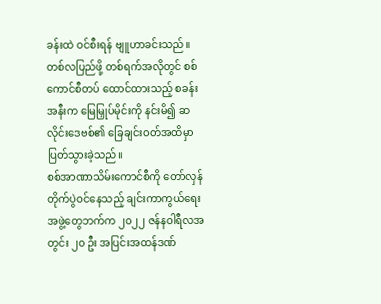ခန်းထဲ ဝင်စီးရန် ဗျူဟာခင်းသည်။
တစ်လပြည်ဖို့ တစ်ရက်အလိုတွင် စစ်ကောင်စီတပ် ထောင်ထားသည့် စခန်းအနီးက မြေမြှုပ်မိုင်းကို နင်းမိ၍ ဆလိုင်းဒေဗစ်၏ ခြေချင်းဝတ်အထိမှာ ပြတ်သွားခဲ့သည်။
စစ်အာဏာသိမ်းကောင်စီကို တော်လှန်တိုက်ပွဲဝင်နေသည့် ချင်းကာကွယ်ရေးအဖွဲ့တွေဘက်က ၂၀၂၂ ဇန်နဝါရီလအတွင်း ၂၀ ဦး အပြင်းအထန်ဒဏ်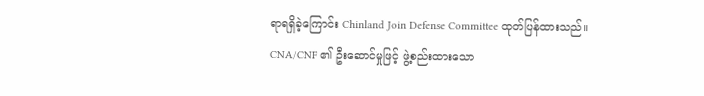ရာရရှိခဲ့ကြောင်း Chinland Join Defense Committee ထုတ်ပြန်ထားသည်။
CNA/CNF ၏ ဦးဆောင်မှုဖြင့် ဖွဲ့စည်းထားသော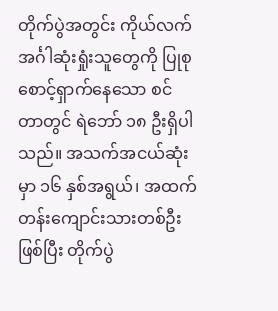တိုက်ပွဲအတွင်း ကိုယ်လက်အင်္ဂါဆုံးရှုံးသူတွေကို ပြုစုစောင့်ရှာက်နေသော စင်တာတွင် ရဲဘော် ၁၈ ဦးရှိပါသည်။ အသက်အငယ်ဆုံးမှာ ၁၆ နှစ်အရွယ်၊ အထက်တန်းကျောင်းသားတစ်ဦးဖြစ်ပြီး တိုက်ပွဲ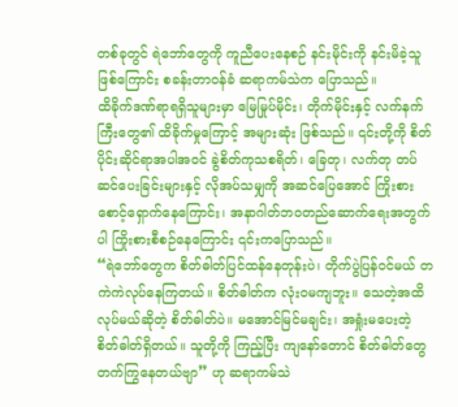တစ်ခုတွင် ရဲဘော်တွေကို ကူညီပေးနေစဉ် နင်းမိုင်းကို နင်းမိခဲ့သူဖြစ်ကြောင်း စခန်းတာဝန်ခံ ဆရာကမ်သဲက ပြောသည်။
ထိခိုက်ဒဏ်ရာရရှိသူများမှာ မြေမြုပ်မိုင်း၊ တိုက်မိုင်းနှင့် လက်နက်ကြီးတွေ၏ ထိခိုက်မှုကြောင့် အများဆုံး ဖြစ်သည်။ ၎င်းတို့ကို စိတ်ပိုင်းဆိုင်ရာအပါအဝင် ခွဲစိတ်ကုသစရိတ်၊ ခြေတု၊ လက်တု တပ်ဆင်ပေးခြင်းများနှင့် လိုအပ်သမျှကို အဆင်ပြေအောင် ကြိုးစားစောင့်ရှောက်နေကြောင်း၊ အနာဂါတ်ဘဝတည်ဆောက်ရေးအတွက်ပါ ကြိုးစားစီစဉ်နေကြောင်း ၎င်းကပြောသည်။
“ရဲဘော်တွေက စိတ်ဓါတ်ပြင်ထန်နေတုန်းပဲ၊ တိုက်ပွဲပြန်ဝင်မယ် တကဲကဲလုပ်နေကြတယ်။ စိတ်ဓါတ်က လုံးဝမကျဘူး။ သေတဲ့အထိ လုပ်မယ်ဆိုတဲ့ စိတ်ဓါတ်ပဲ။ မအောင်မြင်မချင်း၊ အရှုံးမပေးတဲ့ စိတ်ဓါတ်ရှိတယ်။ သူတို့ကို ကြည့်ပြီး ကျနော်တောင် စိတ်ဓါတ်တွေ တက်ကြွနေတယ်ဗျာ” ဟု ဆရာကမ်သဲ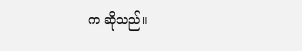က ဆိုသည်။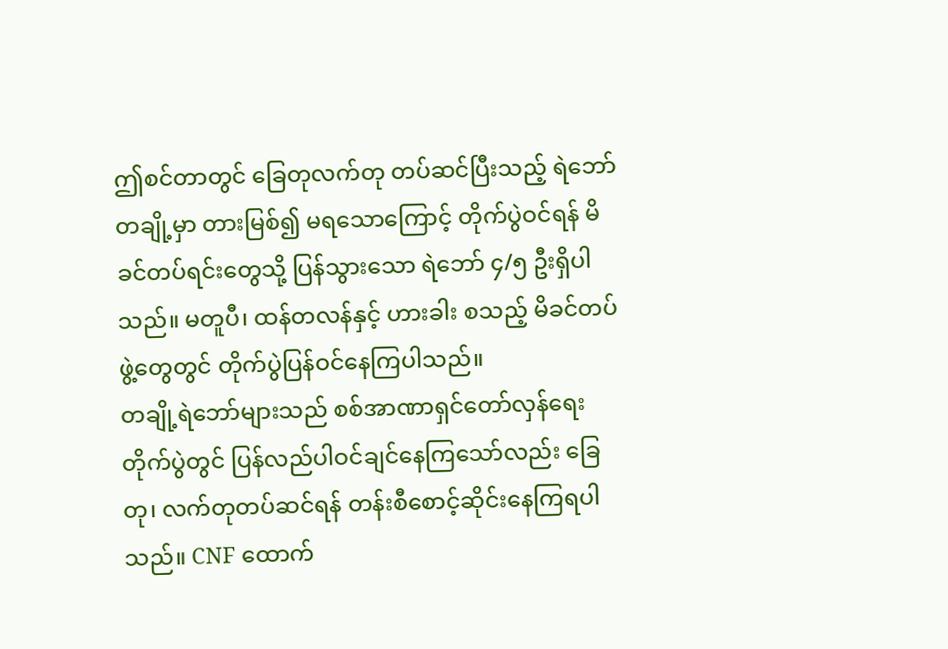ဤစင်တာတွင် ခြေတုလက်တု တပ်ဆင်ပြီးသည့် ရဲဘော်တချို့မှာ တားမြစ်၍ မရသောကြောင့် တိုက်ပွဲဝင်ရန် မိခင်တပ်ရင်းတွေသို့ ပြန်သွားသော ရဲဘော် ၄/၅ ဦးရှိပါသည်။ မတူပီ၊ ထန်တလန်နှင့် ဟားခါး စသည့် မိခင်တပ်ဖွဲ့တွေတွင် တိုက်ပွဲပြန်ဝင်နေကြပါသည်။
တချို့ရဲဘော်များသည် စစ်အာဏာရှင်တော်လှန်ရေးတိုက်ပွဲတွင် ပြန်လည်ပါဝင်ချင်နေကြသော်လည်း ခြေတု၊ လက်တုတပ်ဆင်ရန် တန်းစီစောင့်ဆိုင်းနေကြရပါသည်။ CNF ထောက်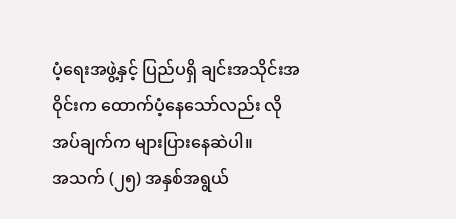ပံ့ရေးအဖွဲ့နှင့် ပြည်ပရှိ ချင်းအသိုင်းအဝိုင်းက ထောက်ပံ့နေသော်လည်း လိုအပ်ချက်က များပြားနေဆဲပါ။
အသက် (၂၅) အနှစ်အရွယ်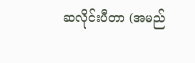ဆလိုင်းပီတာ (အမည်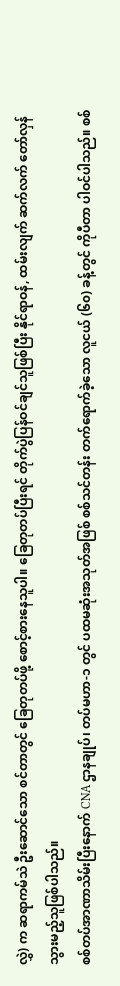လွှဲ) က ဆရာကမ်သဲ ဦးဆောင်သော စင်တာတွင် ခြေတုတပ်ဖို့ စောင့်စားနေသူပါ။ ခြေတုတပ်ပြီးရင် တိုက်ပွဲပြန်ဝင်ချင်သူဖြစ်ပြီး နိုင်ရာဝန်, ထမ်းလျက် ဆက်လက် တော်လှန်သွားမည့်သူဖြစ်ပါသည်။
စစ်တပ်အာဏာသိမ်းပြီးနောက် CNA ဌာနချုပ်၊ တပ်မဟာ-၁ တွင် ပထမဆုံးအသုတ်အဖြစ် စစ်သင်တန်း တက်ရောက်ခဲ့သော လူငယ် (၆၀) ခန့်တွင် ကိုပီတာ ပါဝင်ပါသည်။ စစ်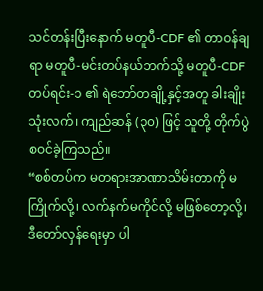သင်တန်းပြီးနောက် မတူပီ-CDF ၏ တာဝန်ချရာ မတူပီ-မင်းတပ်နယ်ဘက်သို့ မတူပီ-CDF တပ်ရင်း-၁ ၏ ရဲဘော်တချို့နှင့်အတူ ခါးချိုးသုံးလက်၊ ကျည်ဆန် (၃၀) ဖြင့် သူတို့ တိုက်ပွဲစဝင်ခဲ့ကြသည်။
“စစ်တပ်က မတရားအာဏာသိမ်းတာကို မကြိုက်လို့၊ လက်နက်မကိုင်လို့ မဖြစ်တော့လို့၊ ဒီတော်လှန်ရေးမှာ ပါ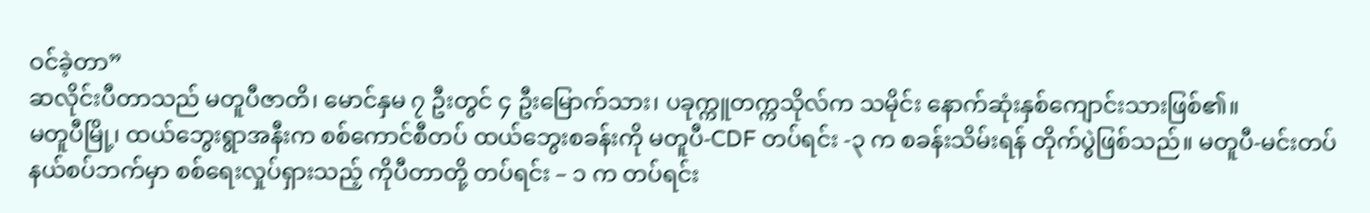ဝင်ခဲ့တာ”
ဆလိုင်းပီတာသည် မတူပီဇာတိ၊ မောင်နှမ ၇ ဦးတွင် ၄ ဦးမြောက်သား၊ ပခုက္ကူတက္ကသိုလ်က သမိုင်း နောက်ဆုံးနှစ်ကျောင်းသားဖြစ်၏။
မတူပီမြို့၊ ထယ်ဘွေးရွာအနီးက စစ်ကောင်စီတပ် ထယ်ဘွေးစခန်းကို မတူပီ-CDF တပ်ရင်း -၃ က စခန်းသိမ်းရန် တိုက်ပွဲဖြစ်သည်။ မတူပီ-မင်းတပ် နယ်စပ်ဘက်မှာ စစ်ရေးလှုပ်ရှားသည့် ကိုပီတာတို့ တပ်ရင်း – ၁ က တပ်ရင်း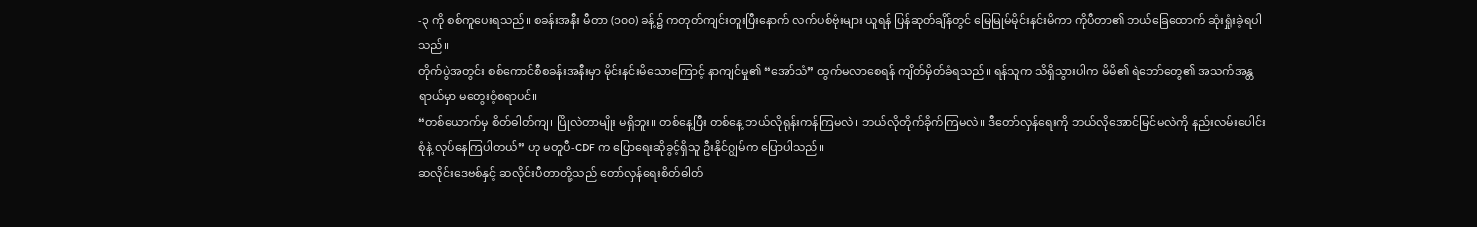-၃ ကို စစ်ကူပေးရသည်။ စခန်းအနီး မီတာ (၁၀၀) ခန့်၌ ကတုတ်ကျင်းတူးပြီးနောက် လက်ပစ်ဗုံးများ ယူရန် ပြန်ဆုတ်ချိန်တွင် မြေမြုမ်မိုင်းနင်းမိကာ ကိုပီတာ၏ ဘယ်ခြေထောက် ဆုံးရှုံးခဲ့ရပါသည်။
တိုက်ပွဲအတွင်း စစ်ကောင်စီစခန်းအနီးမှာ မိုင်းနင်းမိသောကြောင့် နာကျင်မှု၏ “အော်သံ” ထွက်မလာစေရန် ကျိတ်မှိတ်ခံရသည်။ ရန်သူက သိရှိသွားပါက မိမိ၏ ရဲဘော်တွေ၏ အသက်အန္တရာယ်မှာ မတွေးဝံ့စရာပင်။
“တစ်ယောက်မှ စိတ်ဓါတ်ကျ၊ ပြိုလဲတာမျိုး မရှိဘူး။ တစ်နေ့ပြီး တစ်နေ့ ဘယ်လိုရုန်းကန်ကြမလဲ၊ ဘယ်လိုတိုက်ခိုက်ကြမလဲ။ ဒီတော်လှန်ရေးကို ဘယ်လိုအောင်မြင်မလဲကို နည်းလမ်းပေါင်းစုံနဲ့ လုပ်နေကြပါတယ်” ဟု မတူပီ-CDF က ပြောရေးဆိုခွင့်ရှိသူ ဦးနိုင်ဂျွမ်က ပြောပါသည်။
ဆလိုင်းဒေဗစ်နှင့် ဆလိုင်းပီတာတို့သည် တော်လှန်ရေးစိတ်ဓါတ်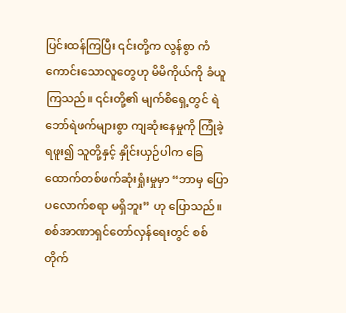ပြင်းထန်ကြပြီး ၎င်းတို့က လွန်စွာ ကံကောင်းသောလူတွေဟု မိမိကိုယ်ကို ခံယူကြသည်။ ၎င်းတို့၏ မျက်စိရှေ့တွင် ရဲဘော်ရဲဖက်များစွာ ကျဆုံးနေမှုကို ကြုံခဲ့ရဖူး၍ သူတို့နှင့် နှိုင်းယှဉ်ပါက ခြေထောက်တစ်ဖက်ဆုံးရှုံးမှုမှာ “ဘာမှ ပြောပလောက်စရာ မရှိဘူး” ဟု ပြောသည်။
စစ်အာဏာရှင်တော်လှန်ရေးတွင် စစ်တိုက်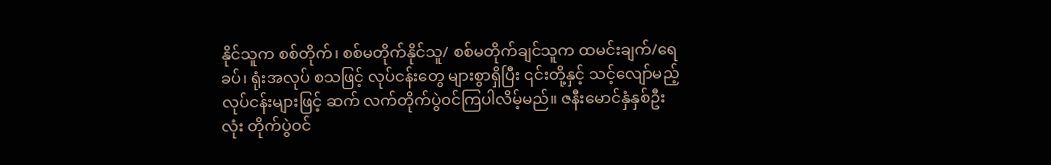နိုင်သူက စစ်တိုက်၊ စစ်မတိုက်နိုင်သူ/ စစ်မတိုက်ချင်သူက ထမင်းချက်/ရေခပ်၊ ရုံးအလုပ် စသဖြင့် လုပ်ငန်းတွေ များစွာရှိပြီး ၎င်းတို့နှင့် သင့်လျော်မည့် လုပ်ငန်းများဖြင့် ဆက် လက်တိုက်ပွဲ၀င်ကြပါလိမ့်မည်။ ဇနီးမောင်နှံနှစ်ဦးလုံး တိုက်ပွဲဝင်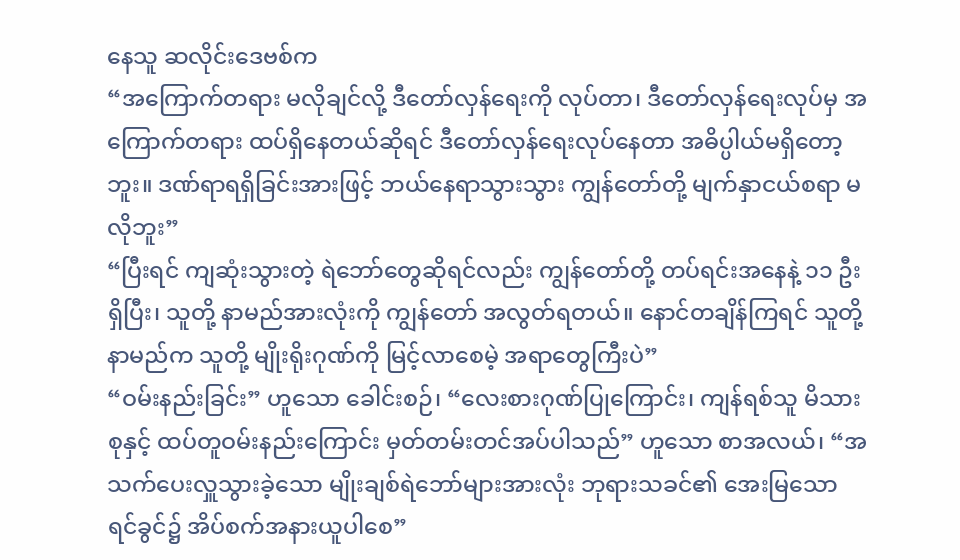နေသူ ဆလိုင်းဒေဗစ်က
“အကြောက်တရား မလိုချင်လို့ ဒီတော်လှန်ရေးကို လုပ်တာ၊ ဒီတော်လှန်ရေးလုပ်မှ အကြောက်တရား ထပ်ရှိနေတယ်ဆိုရင် ဒီတော်လှန်ရေးလုပ်နေတာ အဓိပ္ပါယ်မရှိတော့ဘူး။ ဒဏ်ရာရရှိခြင်းအားဖြင့် ဘယ်နေရာသွားသွား ကျွန်တော်တို့ မျက်နှာငယ်စရာ မလိုဘူး”
“ပြီးရင် ကျဆုံးသွားတဲ့ ရဲဘော်တွေဆိုရင်လည်း ကျွန်တော်တို့ တပ်ရင်းအနေနဲ့ ၁၁ ဦးရှိပြီး၊ သူတို့ နာမည်အားလုံးကို ကျွန်တော် အလွတ်ရတယ်။ နောင်တချိန်ကြရင် သူတို့ နာမည်က သူတို့ မျိုးရိုးဂုဏ်ကို မြင့်လာစေမဲ့ အရာတွေကြီးပဲ”
“ဝမ်းနည်းခြင်း” ဟူသော ခေါင်းစဉ်၊ “လေးစားဂုဏ်ပြုကြောင်း၊ ကျန်ရစ်သူ မိသားစုနှင့် ထပ်တူဝမ်းနည်းကြောင်း မှတ်တမ်းတင်အပ်ပါသည်” ဟူသော စာအလယ်၊ “အသက်ပေးလှူသွားခဲ့သော မျိုးချစ်ရဲဘော်များအားလုံး ဘုရားသခင်၏ အေးမြသော ရင်ခွင်၌ အိပ်စက်အနားယူပါစေ”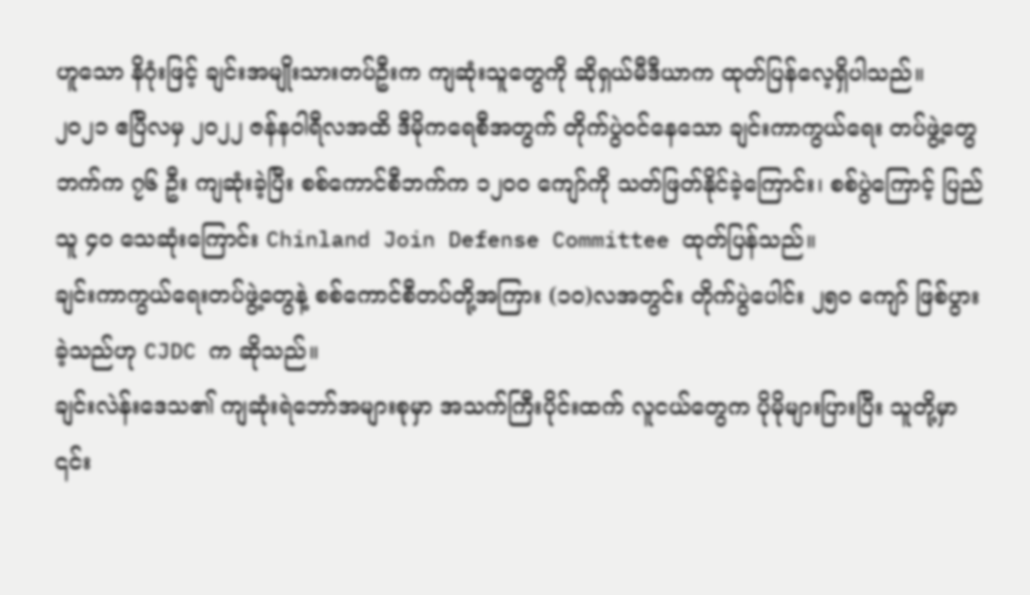ဟူသော နိဂုံးဖြင့် ချင်းအမျိုးသားတပ်ဦးက ကျဆုံးသူတွေကို ဆိုရှယ်မီဒီယာက ထုတ်ပြန်လေ့ရှိပါသည်။
၂၀၂၁ ဧပြီလမှ ၂၀၂၂ ဇန်နဝါရီလအထိ ဒီမိုကရေစီအတွက် တိုက်ပွဲဝင်နေသော ချင်းကာကွယ်ရေး တပ်ဖွဲ့တွေဘက်က ၇၆ ဦး ကျဆုံးခဲ့ပြီး စစ်ကောင်စီဘက်က ၁၂၀၀ ကျော်ကို သတ်ဖြတ်နိုင်ခဲ့ကြောင်း၊ စစ်ပွဲကြောင့် ပြည်သူ ၄၀ သေဆုံးကြောင်း Chinland Join Defense Committee ထုတ်ပြန်သည်။
ချင်းကာကွယ်ရေးတပ်ဖွဲ့တွေနဲ့ စစ်ကောင်စီတပ်တို့အကြား (၁၀)လအတွင်း တိုက်ပွဲပေါင်း ၂၅၀ ကျော် ဖြစ်ပွားခဲ့သည်ဟု CJDC က ဆိုသည်။
ချင်းလဲန်းဒေသ၏ ကျဆုံးရဲဘော်အများစုမှာ အသက်ကြီးပိုင်းထက် လူငယ်တွေက ပိုမိုများပြားပြီး သူတို့မှာ ၎င်း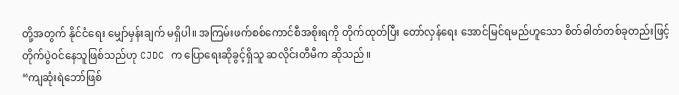တို့အတွက် နိုင်ငံရေး မျှော်မှန်းချက် မရှိပါ။ အကြမ်းဖက်စစ်ကောင်စီအစိုးရကို တိုက်ထုတ်ပြီး တော်လှန်ရေး အောင်မြင်ရမည်ဟူသော စိတ်ဓါတ်တစ်ခုတည်းဖြင့် တိုက်ပွဲဝင်နေသူဖြစ်သည်ဟု CJDC က ပြောရေးဆိုခွင့်ရှိသူ ဆလိုင်းတီမီက ဆိုသည်။
“ကျဆုံးရဲဘော်ဖြစ်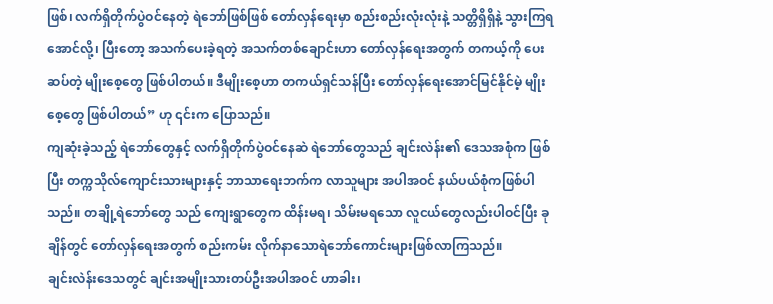ဖြစ်၊ လက်ရှိတိုက်ပွဲဝင်နေတဲ့ ရဲဘော်ဖြစ်ဖြစ် တော်လှန်ရေးမှာ စည်းစည်းလုံးလုံးနဲ့ သတ္တိရှိရှိနဲ့ သွားကြရအောင်လို့၊ ပြီးတော့ အသက်ပေးခဲ့ရတဲ့ အသက်တစ်ချောင်းဟာ တော်လှန်ရေးအတွက် တကယ့်ကို ပေးဆပ်တဲ့ မျိုးစေ့တွေ ဖြစ်ပါတယ်။ ဒီမျိုးစေ့ဟာ တကယ်ရှင်သန်ပြီး တော်လှန်ရေးအောင်မြင်နိုင်မဲ့ မျိုးစေ့တွေ ဖြစ်ပါတယ်” ဟု ၎င်းက ပြောသည်။
ကျဆုံးခဲ့သည့် ရဲဘော်တွေနှင့် လက်ရှိတိုက်ပွဲဝင်နေဆဲ ရဲဘော်တွေသည် ချင်းလဲန်း၏ ဒေသအစုံက ဖြစ်ပြီး တက္ကသိုလ်ကျောင်းသားများနှင့် ဘာသာရေးဘက်က လာသူများ အပါအဝင် နယ်ပယ်စုံကဖြစ်ပါသည်။ တချို့ရဲဘော်တွေ သည် ကျေးရွာတွေက ထိန်းမရ၊ သိမ်းမရသော လူငယ်တွေလည်းပါဝင်ပြီး ခုချိန်တွင် တော်လှန်ရေးအတွက် စည်းကမ်း လိုက်နာသောရဲဘော်ကောင်းများဖြစ်လာကြသည်။
ချင်းလဲန်းဒေသတွင် ချင်းအမျိုးသားတပ်ဦးအပါအဝင် ဟာခါး၊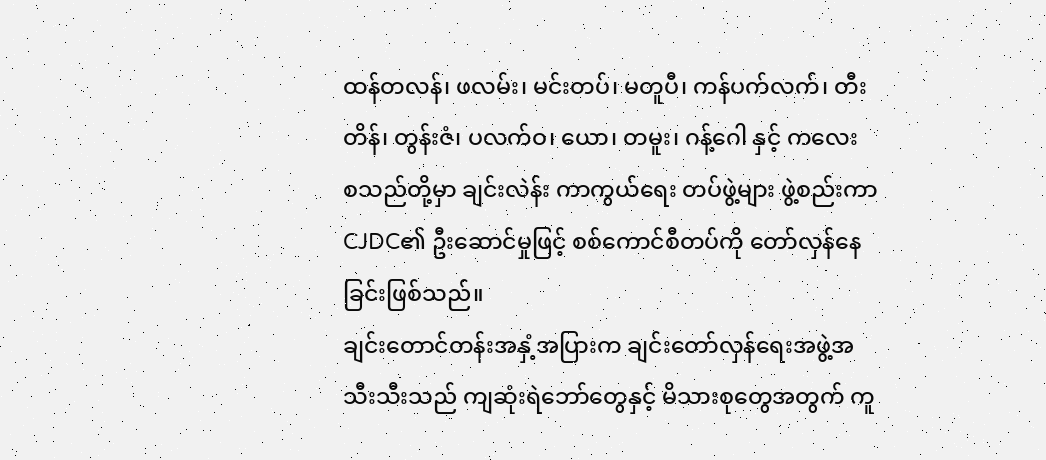ထန်တလန်၊ ဖလမ်း၊ မင်းတပ်၊ မတူပီ၊ ကန်ပက်လက်၊ တီးတိန်၊ တွန်းဇံ၊ ပလက်ဝ၊ ယော၊ တမူး၊ ဂန့်ဂေါ နှင့် ကလေး စသည်တို့မှာ ချင်းလဲန်း ကာကွယ်ရေး တပ်ဖွဲ့များ ဖွဲ့စည်းကာ CJDC၏ ဦးဆောင်မှုဖြင့် စစ်ကောင်စီတပ်ကို တော်လှန်နေခြင်းဖြစ်သည်။
ချင်းတောင်တန်းအနှံ့အပြားက ချင်းတော်လှန်ရေးအဖွဲ့အသီးသီးသည် ကျဆုံးရဲဘော်တွေနှင့် မိသားစုတွေအတွက် ကူ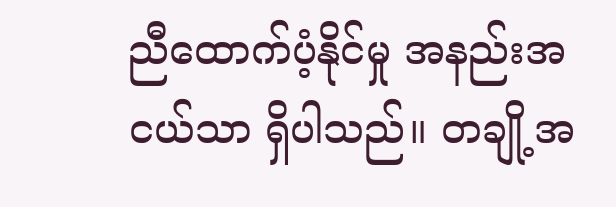ညီထောက်ပံ့နိုင်မှု အနည်းအငယ်သာ ရှိပါသည်။ တချို့အ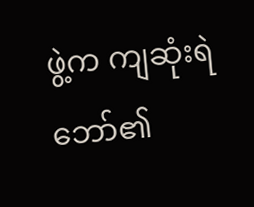ဖွဲ့က ကျဆုံးရဲဘော်၏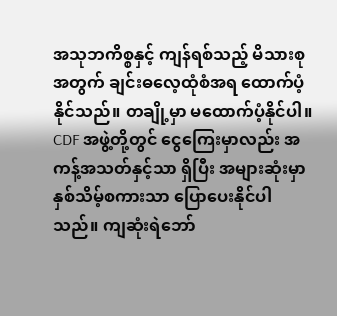အသုဘကိစ္စနှင့် ကျန်ရစ်သည့် မိသားစုအတွက် ချင်းဓလေ့ထုံစံအရ ထောက်ပံ့နိုင်သည်။ တချို့မှာ မထောက်ပံ့နိုင်ပါ။
CDF အဖွဲ့တို့တွင် ငွေကြေးမှာလည်း အကန့်အသတ်နှင့်သာ ရှိပြီး အများဆုံးမှာ နှစ်သိမ့်စကားသာ ပြောပေးနိုင်ပါ သည်။ ကျဆုံးရဲဘော်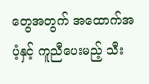တွေအတွက် အထောက်အပံ့နှင့် ကူညီပေးမည့် သီး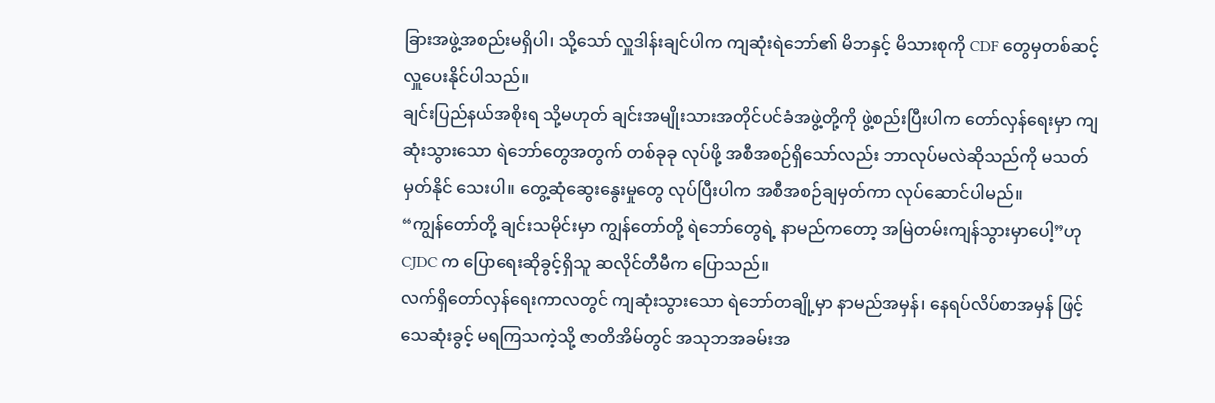ခြားအဖွဲ့အစည်းမရှိပါ၊ သို့သော် လှူဒါန်းချင်ပါက ကျဆုံးရဲဘော်၏ မိဘနှင့် မိသားစုကို CDF တွေမှတစ်ဆင့်လှူပေးနိုင်ပါသည်။
ချင်းပြည်နယ်အစိုးရ သို့မဟုတ် ချင်းအမျိုးသားအတိုင်ပင်ခံအဖွဲ့တို့ကို ဖွဲ့စည်းပြီးပါက တော်လှန်ရေးမှာ ကျဆုံးသွားသော ရဲဘော်တွေအတွက် တစ်ခုခု လုပ်ဖို့ အစီအစဉ်ရှိသော်လည်း ဘာလုပ်မလဲဆိုသည်ကို မသတ်မှတ်နိုင် သေးပါ။ တွေ့ဆုံဆွေးနွေးမှုတွေ လုပ်ပြီးပါက အစီအစဉ်ချမှတ်ကာ လုပ်ဆောင်ပါမည်။
“ကျွန်တော်တို့ ချင်းသမိုင်းမှာ ကျွန်တော်တို့ ရဲဘော်တွေရဲ့ နာမည်ကတော့ အမြဲတမ်းကျန်သွားမှာပေါ့”ဟု CJDC က ပြောရေးဆိုခွင့်ရှိသူ ဆလိုင်တီမီက ပြောသည်။
လက်ရှိတော်လှန်ရေးကာလတွင် ကျဆုံးသွားသော ရဲဘော်တချို့မှာ နာမည်အမှန်၊ နေရပ်လိပ်စာအမှန် ဖြင့် သေဆုံးခွင့် မရကြသကဲ့သို့ ဇာတိအိမ်တွင် အသုဘအခမ်းအ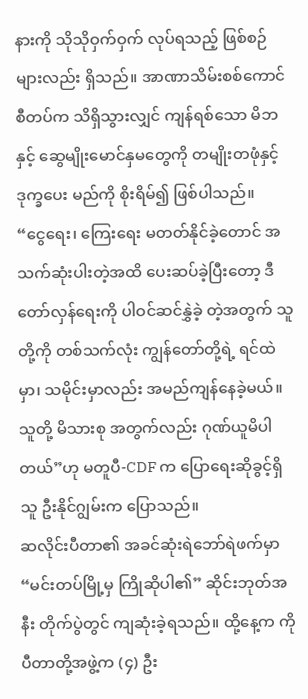နားကို သိုသိုဝှက်ဝှက် လုပ်ရသည့် ဖြစ်စဉ်များလည်း ရှိသည်။ အာဏာသိမ်းစစ်ကောင်စီတပ်က သိရှိသွားလျှင် ကျန်ရစ်သော မိဘနှင့် ဆွေမျိုးမောင်နှမတွေကို တမျိုးတဖုံနှင့် ဒုက္ခပေး မည်ကို စိုးရိမ်၍ ဖြစ်ပါသည်။
“ငွေရေး၊ ကြေးရေး မတတ်နိုင်ခဲ့တောင် အသက်ဆုံးပါးတဲ့အထိ ပေးဆပ်ခဲ့ပြီးတော့ ဒီတော်လှန်ရေးကို ပါဝင်ဆင်နွှဲခဲ့ တဲ့အတွက် သူတို့ကို တစ်သက်လုံး ကျွန်တော်တို့ရဲ့ ရင်ထဲမှာ၊ သမိုင်းမှာလည်း အမည်ကျန်နေခဲ့မယ်။ သူတို့ မိသားစု အတွက်လည်း ဂုဏ်ယူမိပါတယ်”ဟု မတူပီ-CDF က ပြောရေးဆိုခွင့်ရှိသူ ဦးနိုင်ဂျွမ်းက ပြောသည်။
ဆလိုင်းပီတာ၏ အခင်ဆုံးရဲဘော်ရဲဖက်မှာ “မင်းတပ်မြို့မှ ကြိုဆိုပါ၏” ဆိုင်းဘုတ်အနီး တိုက်ပွဲတွင် ကျဆုံးခဲ့ရသည်။ ထို့နေ့က ကိုပီတာတို့အဖွဲ့က (၄) ဦး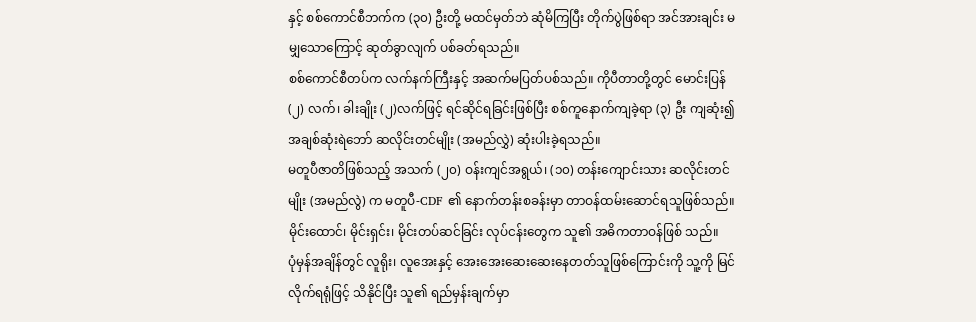နှင့် စစ်ကောင်စီဘက်က (၃၀) ဦးတို့ မထင်မှတ်ဘဲ ဆုံမိကြပြီး တိုက်ပွဲဖြစ်ရာ အင်အားချင်း မမျှသောကြောင့် ဆုတ်ခွာလျက် ပစ်ခတ်ရသည်။
စစ်ကောင်စီတပ်က လက်နက်ကြီးနှင့် အဆက်မပြတ်ပစ်သည်။ ကိုပီတာတို့တွင် မောင်းပြန် (၂) လက်၊ ခါးချိုး (၂)လက်ဖြင့် ရင်ဆိုင်ရခြင်းဖြစ်ပြီး စစ်ကူနောက်ကျခဲ့ရာ (၃) ဦး ကျဆုံး၍ အချစ်ဆုံးရဲဘော် ဆလိုင်းတင်မျိုး (အမည်လွှဲ) ဆုံးပါးခဲ့ရသည်။
မတူပီဇာတိဖြစ်သည့် အသက် (၂၀) ဝန်းကျင်အရွယ်၊ (၁၀) တန်းကျောင်းသား ဆလိုင်းတင်မျိုး (အမည်လွဲ) က မတူပီ-CDF ၏ နောက်တန်းစခန်းမှာ တာဝန်ထမ်းဆောင်ရသူဖြစ်သည်။ မိုင်းထောင်၊ မိုင်းရှင်း၊ မိုင်းတပ်ဆင်ခြင်း လုပ်ငန်းတွေက သူ၏ အဓိကတာဝန်ဖြစ် သည်။
ပုံမှန်အချိန်တွင် လူရိုး၊ လူအေးနှင့် အေးအေးဆေးဆေးနေတတ်သူဖြစ်ကြောင်းကို သူ့ကို မြင်လိုက်ရရုံဖြင့် သိနိုင်ပြီး သူ၏ ရည်မှန်းချက်မှာ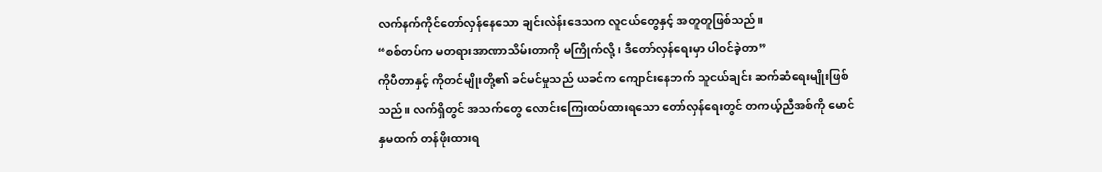လက်နက်ကိုင်တော်လှန်နေသော ချင်းလဲန်းဒေသက လူငယ်တွေနှင့် အတူတူဖြစ်သည်။
“စစ်တပ်က မတရားအာဏာသိမ်းတာကို မကြိုက်လို့၊ ဒီတော်လှန်ရေးမှာ ပါဝင်ခဲ့တာ”
ကိုပီတာနှင့် ကိုတင်မျိုးတို့၏ ခင်မင်မှုသည် ယခင်က ကျောင်းနေဘက် သူငယ်ချင်း ဆက်ဆံရေးမျိုးဖြစ်သည်။ လက်ရှိတွင် အသက်တွေ လောင်းကြေးထပ်ထားရသော တော်လှန်ရေးတွင် တကယ့်ညီအစ်ကို မောင်နှမထက် တန်ဖိုးထားရ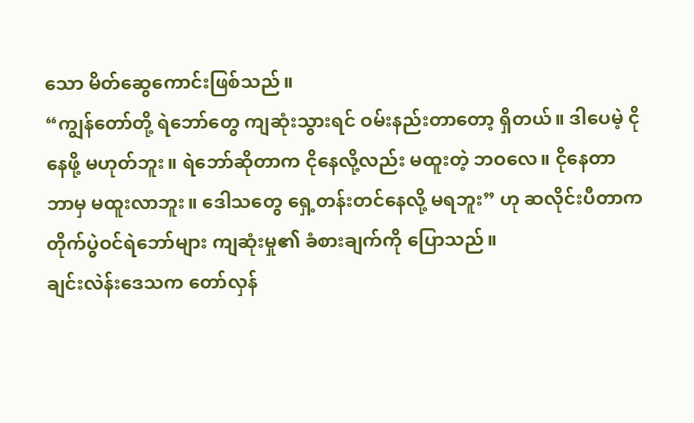သော မိတ်ဆွေကောင်းဖြစ်သည်။
“ကျွန်တော်တို့ ရဲဘော်တွေ ကျဆုံးသွားရင် ဝမ်းနည်းတာတော့ ရှိတယ်။ ဒါပေမဲ့ ငိုနေဖို့ မဟုတ်ဘူး။ ရဲဘော်ဆိုတာက ငိုနေလို့လည်း မထူးတဲ့ ဘဝလေ။ ငိုနေတာ ဘာမှ မထူးလာဘူး။ ဒေါသတွေ ရှေ့တန်းတင်နေလို့ မရဘူး” ဟု ဆလိုင်းပီတာက တိုက်ပွဲဝင်ရဲဘော်များ ကျဆုံးမှု၏ ခံစားချက်ကို ပြောသည်။
ချင်းလဲန်းဒေသက တော်လှန်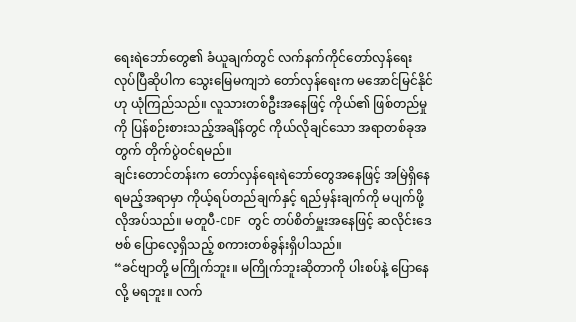ရေးရဲဘော်တွေ၏ ခံယူချက်တွင် လက်နက်ကိုင်တော်လှန်ရေး လုပ်ပြီဆိုပါက သွေးမြေမကျဘဲ တော်လှန်ရေးက မအောင်မြင်နိုင်ဟု ယုံကြည်သည်။ လူသားတစ်ဦးအနေဖြင့် ကိုယ်၏ ဖြစ်တည်မှုကို ပြန်စဉ်းစားသည့်အချိန်တွင် ကိုယ်လိုချင်သော အရာတစ်ခုအတွက် တိုက်ပွဲဝင်ရမည်။
ချင်းတောင်တန်းက တော်လှန်ရေးရဲဘော်တွေအနေဖြင့် အမြဲရှိနေရမည့်အရာမှာ ကိုယ့်ရပ်တည်ချက်နှင့် ရည်မှန်းချက်ကို မပျက်ဖို့ လိုအပ်သည်။ မတူပီ-CDF တွင် တပ်စိတ်မှူးအနေဖြင့် ဆလိုင်းဒေဗစ် ပြောလေ့ရှိသည့် စကားတစ်ခွန်းရှိပါသည်။
“ခင်ဗျာတို့ မကြိုက်ဘူး။ မကြိုက်ဘူးဆိုတာကို ပါးစပ်နဲ့ ပြောနေလို့ မရဘူး။ လက်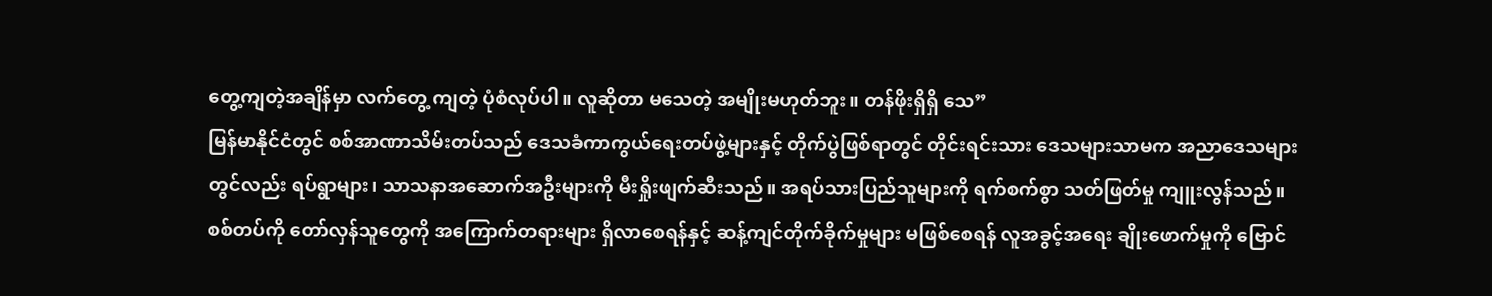တွေ့ကျတဲ့အချိန်မှာ လက်တွေ့ ကျတဲ့ ပုံစံလုပ်ပါ။ လူဆိုတာ မသေတဲ့ အမျိုးမဟုတ်ဘူး။ တန်ဖိုးရှိရှိ သေ”
မြန်မာနိုင်ငံတွင် စစ်အာဏာသိမ်းတပ်သည် ဒေသခံကာကွယ်ရေးတပ်ဖွဲ့များနှင့် တိုက်ပွဲဖြစ်ရာတွင် တိုင်းရင်းသား ဒေသများသာမက အညာဒေသများတွင်လည်း ရပ်ရွာများ၊ သာသနာအဆောက်အဦးများကို မီးရှိုးဖျက်ဆီးသည်။ အရပ်သားပြည်သူများကို ရက်စက်စွာ သတ်ဖြတ်မှု ကျူးလွန်သည်။
စစ်တပ်ကို တော်လှန်သူတွေကို အကြောက်တရားများ ရှိလာစေရန်နှင့် ဆန့်ကျင်တိုက်ခိုက်မှုများ မဖြစ်စေရန် လူအခွင့်အရေး ချိုးဖောက်မှုကို ဗြောင်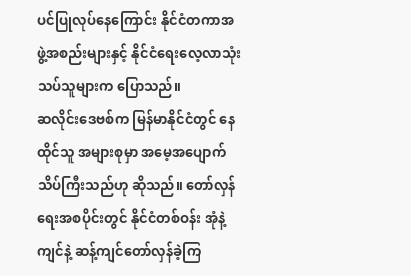ပင်ပြုလုပ်နေကြောင်း နိုင်ငံတကာအဖွဲ့အစည်းများနှင့် နိုင်ငံရေးလေ့လာသုံးသပ်သူများက ပြောသည်။
ဆလိုင်းဒေဗစ်က မြန်မာနိုင်ငံတွင် နေထိုင်သူ အများစုမှာ အမေ့အပျောက် သိပ်ကြီးသည်ဟု ဆိုသည်။ တော်လှန်ရေးအစပိုင်းတွင် နိုင်ငံတစ်ဝန်း အုံနဲ့ကျင်နဲ့ ဆန့်ကျင်တော်လှန်ခဲ့ကြ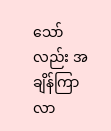သော်လည်း အချိန်ကြာလာ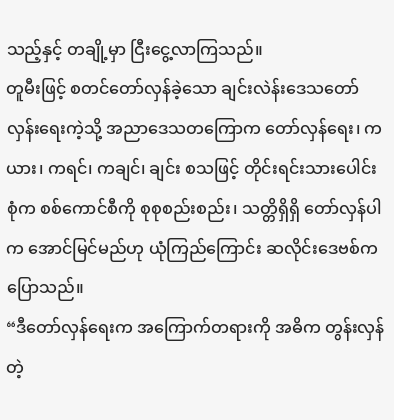သည့်နှင့် တချို့မှာ ငြီးငွေ့လာကြသည်။
တူမီးဖြင့် စတင်တော်လှန်ခဲ့သော ချင်းလဲန်းဒေသတော်လှန်းရေးကဲ့သို့ အညာဒေသတကြောက တော်လှန်ရေး၊ ကယား၊ ကရင်၊ ကချင်၊ ချင်း စသဖြင့် တိုင်းရင်းသားပေါင်းစုံက စစ်ကောင်စီကို စုစုစည်းစည်း၊ သတ္တိရှိရှိ တော်လှန်ပါက အောင်မြင်မည်ဟု ယုံကြည်ကြောင်း ဆလိုင်းဒေဗစ်က ပြောသည်။
“ဒီတော်လှန်ရေးက အကြောက်တရားကို အဓိက တွန်းလှန်တဲ့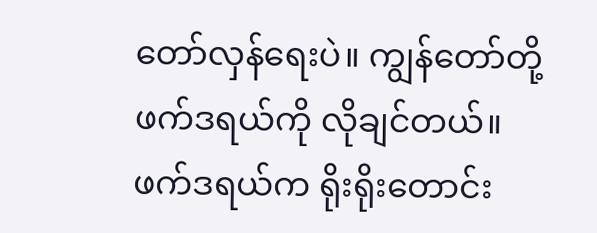တော်လှန်ရေးပဲ။ ကျွန်တော်တို့ ဖက်ဒရယ်ကို လိုချင်တယ်။ ဖက်ဒရယ်က ရိုးရိုးတောင်း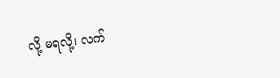လို့ မရလို့၊ လက်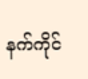နက်ကိုင်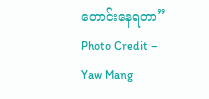တောင်းနေရတာ”
Photo Credit – Yaw Mang